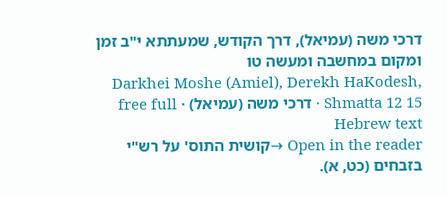דרכי משה (עמיאל), דרך הקודש, שמעתתא י"ב זמן ומקום במחשבה ומעשה טו
Darkhei Moshe (Amiel), Derekh HaKodesh, Shmatta 12 15 · דרכי משה (עמיאל) · free full Hebrew text
Open in the reader →קושית התוס' על רש"י בזבחים (כט, א).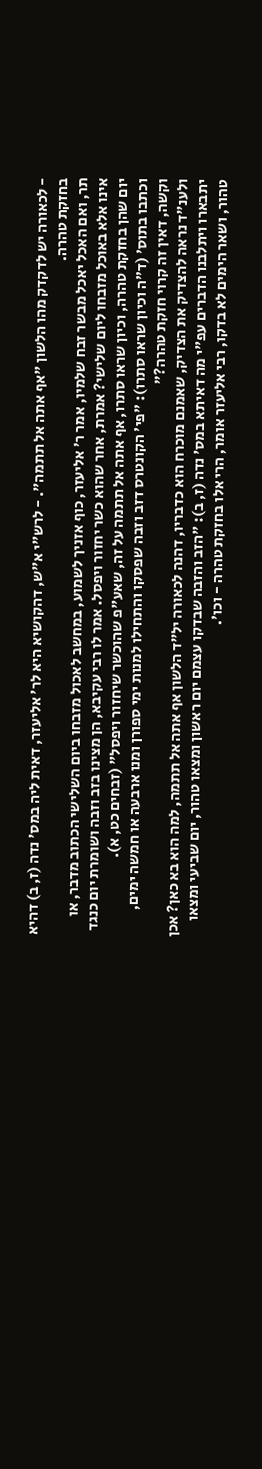- לכאורה יש לדקדק מהו הלשון "אף אתה אל תתמה". - לרש"י א"ש, דהקושיא היא לר' אליעזר, דאית ליה במס' נדה (ז, ב) דהיא בחזקת טהרה.
תר, ואם האכל יאכל מבשר זבח שלמיו, אמר ר' אליעזר, כוף אזניך לשמוע, במחשב לאכול מזבחו ביום השלישי הכתוב מדבר, או אינו אלא באוכל מזבחו ליום שלישי? אמרת, אחר שהוא כשר יחזור ויפסל. אמר לו רבי עקיבא, הן מצינו בזב וזבה ושומרת יום כנגד יום שהן בחזקת טהרה, וכיון שראו סתרו, אף אתה אל תתמה על זה, שאע"פ שהוכשר שיחזור ויפסל" (זבחים כט, א).
וכתבו בתוס' (ד"ה וכיון שראו סתרו): "פי' הקונטרס דזב וזבה שפסקו והתחילו למנות ימי ספורן ומנו ארבעה או חמשה ימים, וקשה, דאין זה קרוי חזקת טהרה?"
ולענ"ד נראה להצדיק את הצדיק, שאמנם מוכרח הוא כדבריו, דהנה לכאורה יל"ד הלשון אף אתה אל תתמה, למה הוא בא כאן? אכן יתבארו ויתלבנו הדברים עפ"י מה דאיתא במס' נדה (ז, ב): "הזב והזבה שבדקו עצמם יום ראשון ומצאו טהור, יום שביעי ומצאו טהור, ושאר הימים לא בדקו, רבי אליעזר אומר, הרי אלו בחזקת טהרה - וכו'.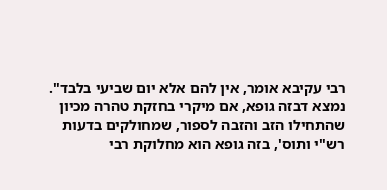רבי עקיבא אומר, אין להם אלא יום שביעי בלבד". נמצא דבזה גופא, אם מיקרי בחזקת טהרה מכיון שהתחילו הזב והזבה לספור, שמחולקים בדעות רש"י ותוס', בזה גופא הוא מחלוקת רבי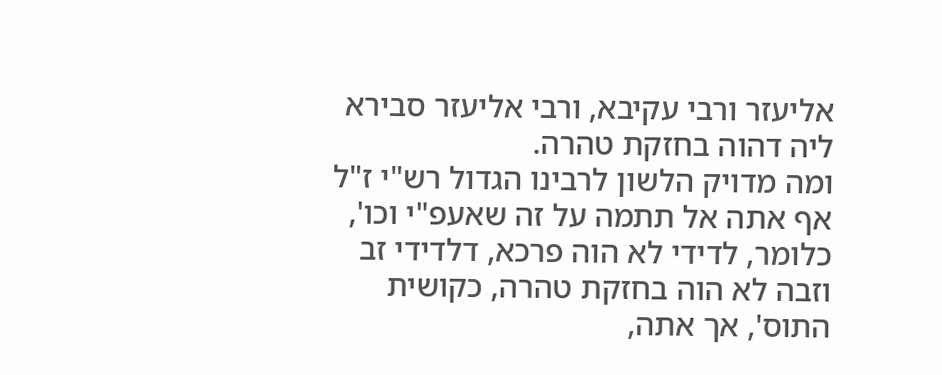אליעזר ורבי עקיבא, ורבי אליעזר סבירא ליה דהוה בחזקת טהרה.
ומה מדויק הלשון לרבינו הגדול רש"י ז"ל אף אתה אל תתמה על זה שאעפ"י וכו', כלומר, לדידי לא הוה פרכא, דלדידי זב וזבה לא הוה בחזקת טהרה, כקושית התוס', אך אתה,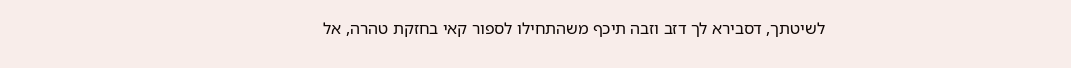לשיטתך, דסבירא לך דזב וזבה תיכף משהתחילו לספור קאי בחזקת טהרה, אל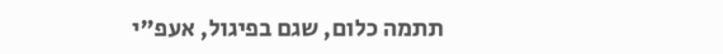תתמה כלום, שגם בפיגול, אעפ"י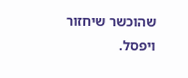שהוכשר שיחזור ויפסל.